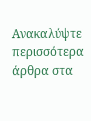Ανακαλύψτε περισσότερα άρθρα στα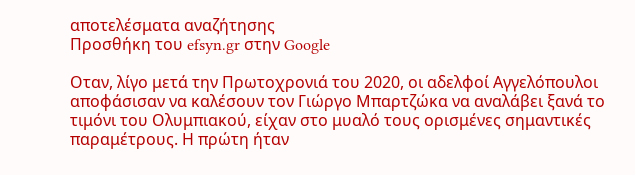αποτελέσματα αναζήτησης
Προσθήκη του efsyn.gr στην Google

Οταν, λίγο μετά την Πρωτοχρονιά του 2020, οι αδελφοί Αγγελόπουλοι αποφάσισαν να καλέσουν τον Γιώργο Μπαρτζώκα να αναλάβει ξανά το τιμόνι του Ολυμπιακού, είχαν στο μυαλό τους ορισμένες σημαντικές παραμέτρους. Η πρώτη ήταν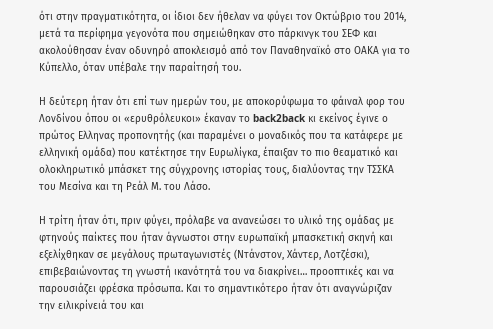ότι στην πραγματικότητα, οι ίδιοι δεν ήθελαν να φύγει τον Οκτώβριο του 2014, μετά τα περίφημα γεγονότα που σημειώθηκαν στο πάρκινγκ του ΣΕΦ και ακολούθησαν έναν οδυνηρό αποκλεισμό από τον Παναθηναϊκό στο ΟΑΚΑ για το Κύπελλο, όταν υπέβαλε την παραίτησή του.

Η δεύτερη ήταν ότι επί των ημερών του, με αποκορύφωμα το φάιναλ φορ του Λονδίνου όπου οι «ερυθρόλευκοι» έκαναν το back2back κι εκείνος έγινε ο πρώτος Ελληνας προπονητής (και παραμένει ο μοναδικός που τα κατάφερε με ελληνική ομάδα) που κατέκτησε την Ευρωλίγκα, έπαιξαν το πιο θεαματικό και ολοκληρωτικό μπάσκετ της σύγχρονης ιστορίας τους, διαλύοντας την ΤΣΣΚΑ του Μεσίνα και τη Ρεάλ Μ. του Λάσο.

Η τρίτη ήταν ότι, πριν φύγει, πρόλαβε να ανανεώσει το υλικό της ομάδας με φτηνούς παίκτες που ήταν άγνωστοι στην ευρωπαϊκή μπασκετική σκηνή και εξελίχθηκαν σε μεγάλους πρωταγωνιστές (Ντάνστον, Χάντερ, Λοτζέσκι), επιβεβαιώνοντας τη γνωστή ικανότητά του να διακρίνει… προοπτικές και να παρουσιάζει φρέσκα πρόσωπα. Και το σημαντικότερο ήταν ότι αναγνώριζαν την ειλικρίνειά του και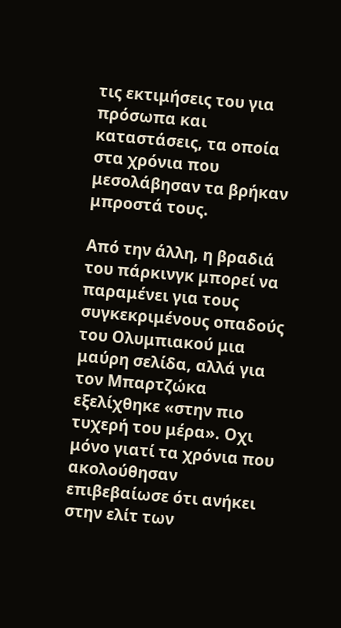τις εκτιμήσεις του για πρόσωπα και καταστάσεις, τα οποία στα χρόνια που μεσολάβησαν τα βρήκαν μπροστά τους.

Από την άλλη, η βραδιά του πάρκινγκ μπορεί να παραμένει για τους συγκεκριμένους οπαδούς του Ολυμπιακού μια μαύρη σελίδα, αλλά για τον Μπαρτζώκα εξελίχθηκε «στην πιο τυχερή του μέρα». Οχι μόνο γιατί τα χρόνια που ακολούθησαν επιβεβαίωσε ότι ανήκει στην ελίτ των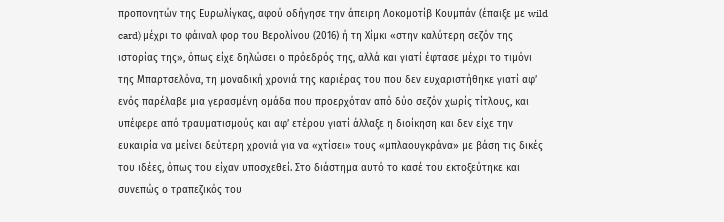προπονητών της Ευρωλίγκας, αφού οδήγησε την άπειρη Λοκομοτίβ Κουμπάν (έπαιξε με wild card) μέχρι το φάιναλ φορ του Βερολίνου (2016) ή τη Χίμκι «στην καλύτερη σεζόν της ιστορίας της», όπως είχε δηλώσει ο πρόεδρός της, αλλά και γιατί έφτασε μέχρι το τιμόνι της Μπαρτσελόνα, τη μοναδική χρονιά της καριέρας του που δεν ευχαριστήθηκε γιατί αφ’ ενός παρέλαβε μια γερασμένη ομάδα που προερχόταν από δύο σεζόν χωρίς τίτλους, και υπέφερε από τραυματισμούς και αφ’ ετέρου γιατί άλλαξε η διοίκηση και δεν είχε την ευκαιρία να μείνει δεύτερη χρονιά για να «χτίσει» τους «μπλαουγκράνα» με βάση τις δικές του ιδέες, όπως του είχαν υποσχεθεί. Στο διάστημα αυτό το κασέ του εκτοξεύτηκε και συνεπώς ο τραπεζικός του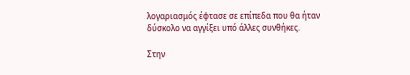λογαριασμός έφτασε σε επίπεδα που θα ήταν δύσκολο να αγγίξει υπό άλλες συνθήκες.

Στην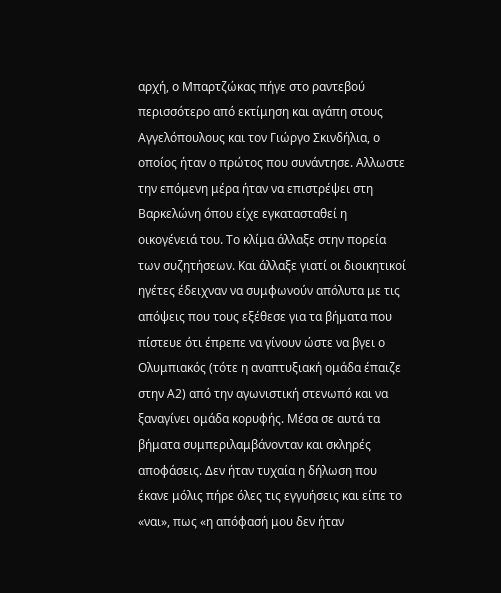αρχή, ο Μπαρτζώκας πήγε στο ραντεβού περισσότερο από εκτίμηση και αγάπη στους Αγγελόπουλους και τον Γιώργο Σκινδήλια, ο οποίος ήταν ο πρώτος που συνάντησε. Αλλωστε την επόμενη μέρα ήταν να επιστρέψει στη Βαρκελώνη όπου είχε εγκατασταθεί η οικογένειά του. Το κλίμα άλλαξε στην πορεία των συζητήσεων. Και άλλαξε γιατί οι διοικητικοί ηγέτες έδειχναν να συμφωνούν απόλυτα με τις απόψεις που τους εξέθεσε για τα βήματα που πίστευε ότι έπρεπε να γίνουν ώστε να βγει ο Ολυμπιακός (τότε η αναπτυξιακή ομάδα έπαιζε στην Α2) από την αγωνιστική στενωπό και να ξαναγίνει ομάδα κορυφής. Μέσα σε αυτά τα βήματα συμπεριλαμβάνονταν και σκληρές αποφάσεις. Δεν ήταν τυχαία η δήλωση που έκανε μόλις πήρε όλες τις εγγυήσεις και είπε το «ναι», πως «η απόφασή μου δεν ήταν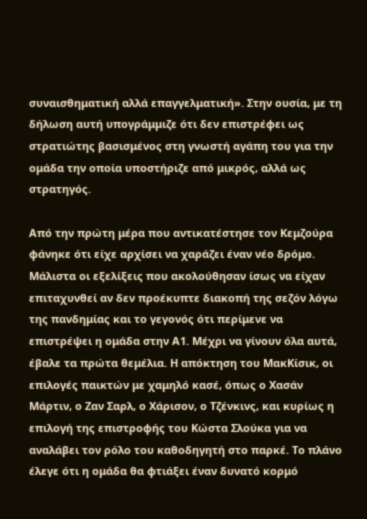συναισθηματική αλλά επαγγελματική». Στην ουσία, με τη δήλωση αυτή υπογράμμιζε ότι δεν επιστρέφει ως στρατιώτης βασισμένος στη γνωστή αγάπη του για την ομάδα την οποία υποστήριζε από μικρός, αλλά ως στρατηγός.

Από την πρώτη μέρα που αντικατέστησε τον Κεμζούρα φάνηκε ότι είχε αρχίσει να χαράζει έναν νέο δρόμο. Μάλιστα οι εξελίξεις που ακολούθησαν ίσως να είχαν επιταχυνθεί αν δεν προέκυπτε διακοπή της σεζόν λόγω της πανδημίας και το γεγονός ότι περίμενε να επιστρέψει η ομάδα στην Α1. Μέχρι να γίνουν όλα αυτά, έβαλε τα πρώτα θεμέλια. Η απόκτηση του ΜακΚίσικ, οι επιλογές παικτών με χαμηλό κασέ, όπως ο Χασάν Μάρτιν, ο Ζαν Σαρλ, ο Χάρισον, ο Τζένκινς, και κυρίως η επιλογή της επιστροφής του Κώστα Σλούκα για να αναλάβει τον ρόλο του καθοδηγητή στο παρκέ. Το πλάνο έλεγε ότι η ομάδα θα φτιάξει έναν δυνατό κορμό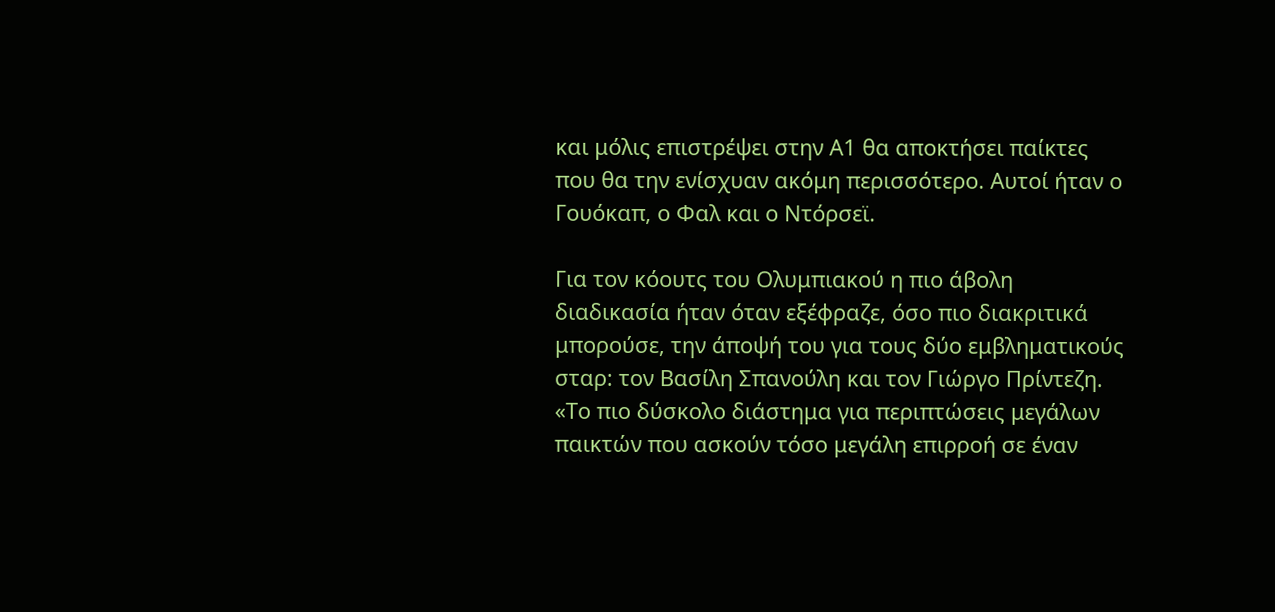και μόλις επιστρέψει στην Α1 θα αποκτήσει παίκτες που θα την ενίσχυαν ακόμη περισσότερο. Αυτοί ήταν ο Γουόκαπ, ο Φαλ και ο Ντόρσεϊ.

Για τον κόουτς του Ολυμπιακού η πιο άβολη διαδικασία ήταν όταν εξέφραζε, όσο πιο διακριτικά μπορούσε, την άποψή του για τους δύο εμβληματικούς σταρ: τον Βασίλη Σπανούλη και τον Γιώργο Πρίντεζη. «Το πιο δύσκολο διάστημα για περιπτώσεις μεγάλων παικτών που ασκούν τόσο μεγάλη επιρροή σε έναν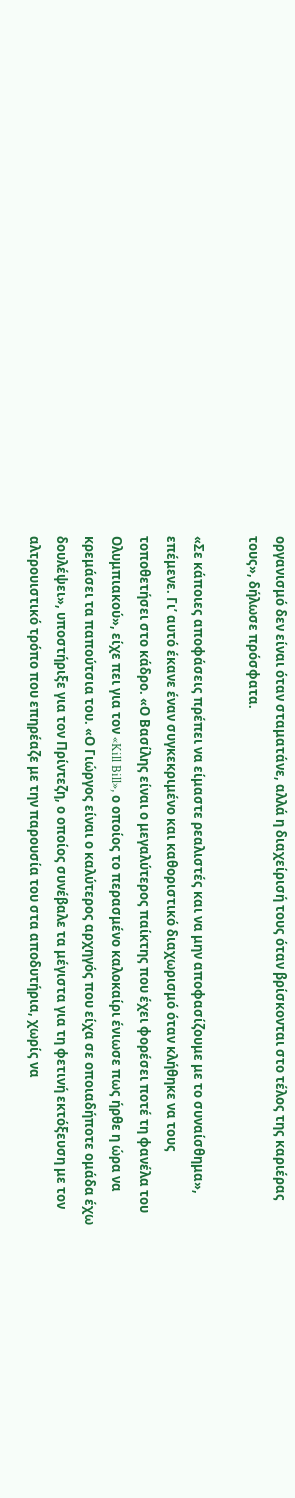οργανισμό δεν είναι όταν σταματάνε, αλλά η διαχείρισή τους όταν βρίσκονται στο τέλος της καριέρας τους», δήλωσε πρόσφατα.

«Σε κάποιες αποφάσεις πρέπει να είμαστε ρεαλιστές και να μην αποφασίζουμε με το συναίσθημα», επέμενε. Γι’ αυτό έκανε έναν συγκεκριμένο και καθοριστικό διαχωρισμό όταν κλήθηκε να τους τοποθετήσει στο κάδρο. «Ο Βασίλης είναι ο μεγαλύτερος παίκτης που έχει φορέσει ποτέ τη φανέλα του Ολυμπιακού», είχε πει για τον «Kill Bill», ο οποίος το περασμένο καλοκαίρι ένιωσε πως ήρθε η ώρα να κρεμάσει τα παπούτσια του. «Ο Γιώργος είναι ο καλύτερος αρχηγός που είχα σε οποιαδήποτε ομάδα έχω δουλέψει», υποστήριξε για τον Πρίντεζη, ο οποίος συνέβαλε τα μέγιστα για τη φετινή εκτόξευση με τον αλτρουιστικό τρόπο που επηρέαζε με την παρουσία του στα αποδυτήρια, χωρίς να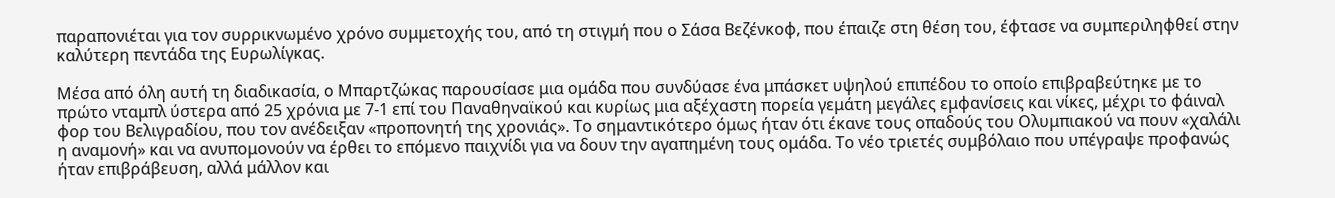παραπονιέται για τον συρρικνωμένο χρόνο συμμετοχής του, από τη στιγμή που ο Σάσα Βεζένκοφ, που έπαιζε στη θέση του, έφτασε να συμπεριληφθεί στην καλύτερη πεντάδα της Ευρωλίγκας.

Μέσα από όλη αυτή τη διαδικασία, ο Μπαρτζώκας παρουσίασε μια ομάδα που συνδύασε ένα μπάσκετ υψηλού επιπέδου το οποίο επιβραβεύτηκε με το πρώτο νταμπλ ύστερα από 25 χρόνια με 7-1 επί του Παναθηναϊκού και κυρίως μια αξέχαστη πορεία γεμάτη μεγάλες εμφανίσεις και νίκες, μέχρι το φάιναλ φορ του Βελιγραδίου, που τον ανέδειξαν «προπονητή της χρονιάς». Το σημαντικότερο όμως ήταν ότι έκανε τους οπαδούς του Ολυμπιακού να πουν «χαλάλι η αναμονή» και να ανυπομονούν να έρθει το επόμενο παιχνίδι για να δουν την αγαπημένη τους ομάδα. Το νέο τριετές συμβόλαιο που υπέγραψε προφανώς ήταν επιβράβευση, αλλά μάλλον και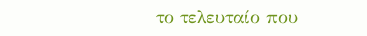το τελευταίο που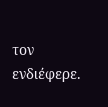τον ενδιέφερε.